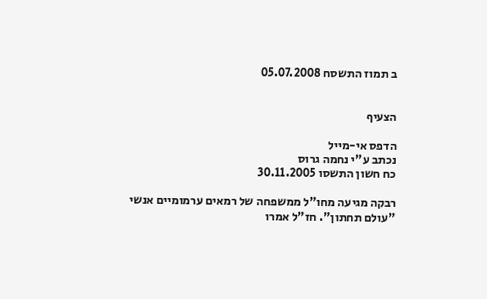ב תמוז התשסח 05.07.2008


הצעיף

הדפס אי-מייל
נכתב ע"י נחמה גרוס
כח חשון התשסו 30.11.2005

רבקה מגיעה מחו"ל ממשפחה של רמאים ערמומיים אנשי "עולם תחתון". חז"ל אמרו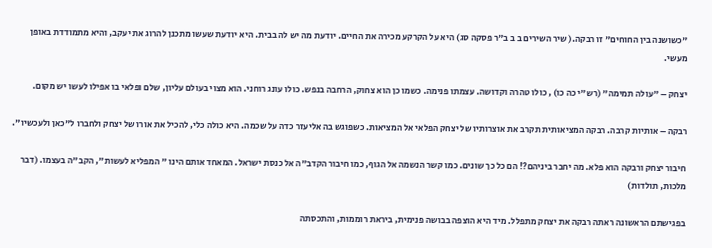"כשושנה בין החוחים" זו רבקה.( שיר השירים ב ב ב"ר פסקה סג) היא על הקרקע מכירה את החיים. יודעת מה יש לה בבית. היא יודעת שעשו מתכנן להרוג את יעקב, והיא מתמודדת באופן מעשי.

יצחק – "עולה תמימה" (רש"י כה כו) , כולו טהרה וקדושה. עצמתו פנימה. כשמו כן הוא צחוק, הרחבה בנפש. כולו עונג רוחני. הוא מצוי בעולם עליון, שלם ופלאי בו אפילו לעשו יש מקום.

רבקה – אותיות קרבה. רבקה המציאותית תקרב את אוצרותיו של יצחק הפלאי אל המציאות. כשפוגש בה אליעזר כדה על שכמה. היא כולה כלי, להכיל את אורו של יצחק ולחברו ל"כאן ולעכשיו".

חיבור יצחק ורבקה הוא פלא. מה יחבר ביניהם?! הם כל כך שונים. כמו קשר הנשמה אל הגוף, כמו חיבור הקדב"ה אל כנסת ישראל. המאחד אותם הינו " המפליא לעשות", הקב"ה בעצמו. (דבר מלכות, תולדות)

בפגישתם הראשונה ראתה רבקה את יצחק מתפלל. מיד היא הוצפה בבושה פנימית, ביראת רוממות, והתכסתה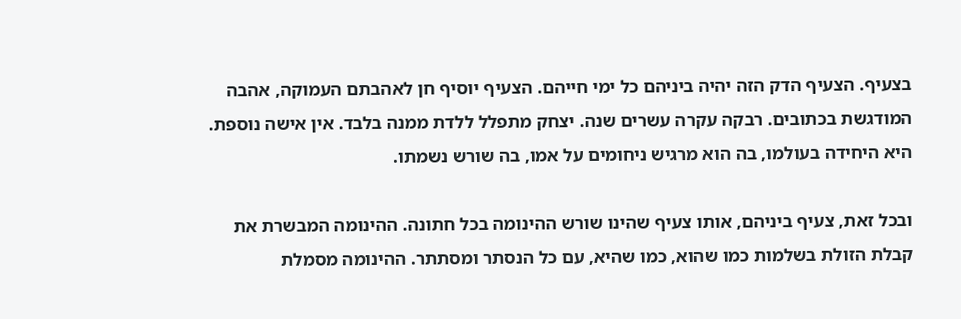בצעיף. הצעיף הדק הזה יהיה ביניהם כל ימי חייהם. הצעיף יוסיף חן לאהבתם העמוקה, אהבה המודגשת בכתובים. רבקה עקרה עשרים שנה. יצחק מתפלל ללדת ממנה בלבד. אין אישה נוספת. היא היחידה בעולמו, בה הוא מרגיש ניחומים על אמו, בה שורש נשמתו.

ובכל זאת, צעיף ביניהם, אותו צעיף שהינו שורש ההינומה בכל חתונה. ההינומה המבשרת את קבלת הזולת בשלמות כמו שהוא, כמו שהיא, עם כל הנסתר ומסתתר. ההינומה מסמלת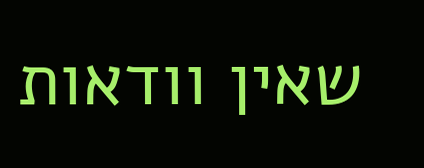שאין וודאות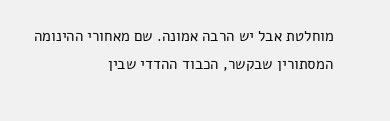מוחלטת אבל יש הרבה אמונה. שם מאחורי ההינומה המסתורין שבקשר, הכבוד ההדדי שבין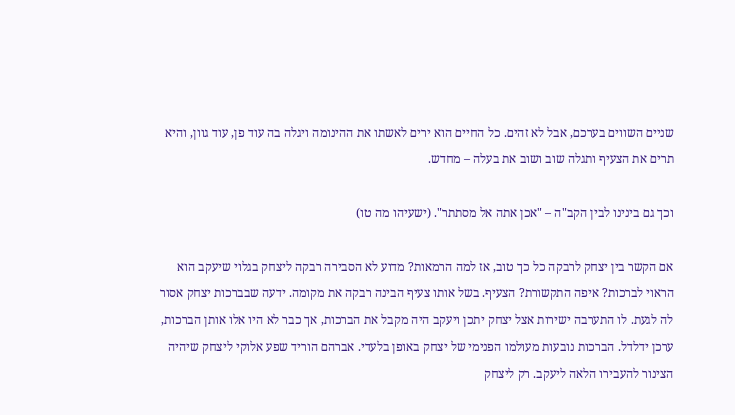שניים השווים בערכם, אבל לא זהים. כל החיים הוא ירים לאשתו את ההינומה ויגלה בה עוד פן, עוד גוון, והיא תרים את הצעיף ותגלה שוב ושוב את בעלה – מחדש.

וכך גם בינינו לבין הקב"ה – "אכן אתה אל מסתתר". (ישעיהו מה טו)

אם הקשר בין יצחק לרבקה כל כך טוב, אז למה הרמאות? מדוע לא הסבירה רבקה ליצחק בגלוי שיעקב הוא הראוי לברכות? איפה התקשורת? הצעיף. בשל אותו צעיף הבינה רבקה את מקומה. ידעה שבברכות יצחק אסור לה לגעת. לו התערבה ישירות אצל יצחק יתכן ויעקב היה מקבל את הברכות, אך כבר לא היו אלו אותן הברכות, ערכן ידלדל. הברכות נובעות מעולמו הפנימי של יצחק באופן בלעדי. אברהם הוריד שפע אלוקי ליצחק שיהיה הצינור להעבירו הלאה ליעקב. רק ליצחק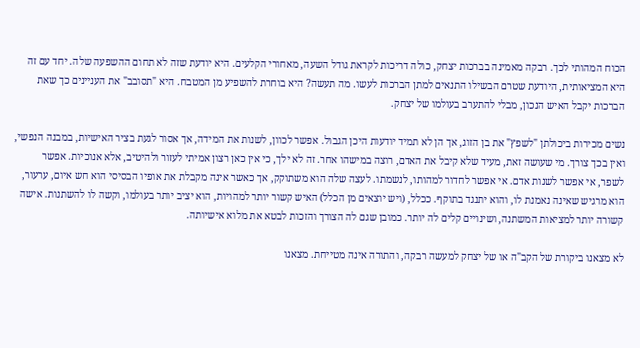הכוח המהותי לכך. רבקה מאמינה בברכות יצחק, כולה דריכות לקראת גודל השעה, מאחורי הקלעים. היא יודעת שזה לא תחום ההשפעה שלה. יחד עם זה היא המציאותית, היודעת שטרם הבשילו התנאים למתן הברכות לעשו. מה תעשה? היא בוחרת להשפיע מן המטבח. היא "תסובב" את העניינים כך שאת הברכות יקבל האיש הנכון, מבלי להתערב בעולמו של יצחק.

נשים מכירות ביכולתן "לשפץ" את בן הזוג, אך הן לא תמיד יודעות היכן הגבול. אפשר לכוון, לשנות את המידה, אך אסור לגעת בציר האישיות, במבנה הנפשי, ואין בכך צורך. מי שעושה זאת, מעיד שלא קיבל את האדם, רוצה במישהו אחר. זה לא ילך, כי אין כאן רצון אמיתי לעזור ולהיטיב, אלא אנוכיות. אפשר לשפר, אי אפשר לשנות אדם. אי אפשר לחדור למהותו, לנשמתו. לעצה שלה הוא משתוקק, אך כאשר אינה מקבלת את אופיו הבסיסי הוא חש איום, ערעור, הוא מרגיש שאינה נאמנת לו, והוא יתנגד בתוקף. ככלל, (ויש יוצאים מן הכלל) האיש קשור יותר למהויות, הוא יציב יותר בעולמו, וקשה לו להשתנות. אישה קשורה יותר למציאות המשתנה, ושינויים קלים לה יותר. כמובן שגם לה הצורך והזכות לבטא את מלוא אישיותה.

לא מצאנו ביקורת של הקב"ה או של יצחק למעשה רבקה, והתורה אינה מטייחת. מצאנו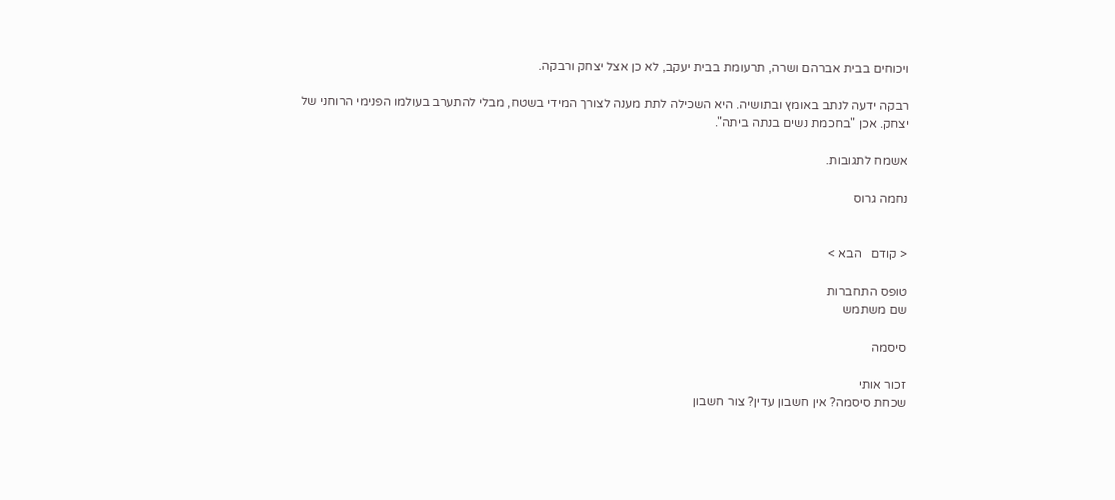ויכוחים בבית אברהם ושרה, תרעומת בבית יעקב, לא כן אצל יצחק ורבקה.

רבקה ידעה לנתב באומץ ובתושיה. היא השכילה לתת מענה לצורך המידי בשטח, מבלי להתערב בעולמו הפנימי הרוחני של יצחק. אכן "בחכמת נשים בנתה ביתה".

אשמח לתגובות.

נחמה גרוס


< קודם   הבא >

טופס התחברות
שם משתמש

סיסמה

זכור אותי
שכחת סיסמה? אין חשבון עדין? צור חשבון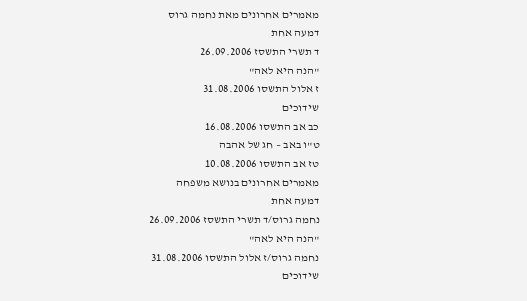מאמרים אחרונים מאת נחמה גרוס
דמעה אחת
ד תשרי התשסז 26.09.2006
"הנה היא לאה"
ז אלול התשסו 31.08.2006
שידוכים
כב אב התשסו 16.08.2006
ט"ו באב – חג של אהבה
טז אב התשסו 10.08.2006
מאמרים אחרונים בנושא משפחה
דמעה אחת
נחמה גרוס/ד תשרי התשסז 26.09.2006
"הנה היא לאה"
נחמה גרוס/ז אלול התשסו 31.08.2006
שידוכים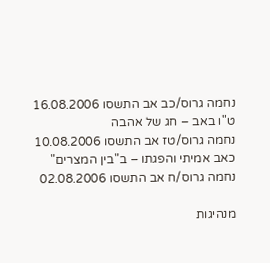נחמה גרוס/כב אב התשסו 16.08.2006
ט"ו באב – חג של אהבה
נחמה גרוס/טז אב התשסו 10.08.2006
כאב אמיתי והפגתו – ב"בין המצרים"
נחמה גרוס/ח אב התשסו 02.08.2006

מנהיגות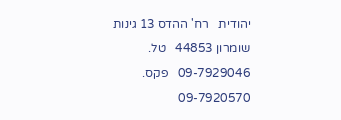יהודית   רח' ההדס 13 גינות שומרון 44853   טל. 09-7929046   פקס. 09-7920570